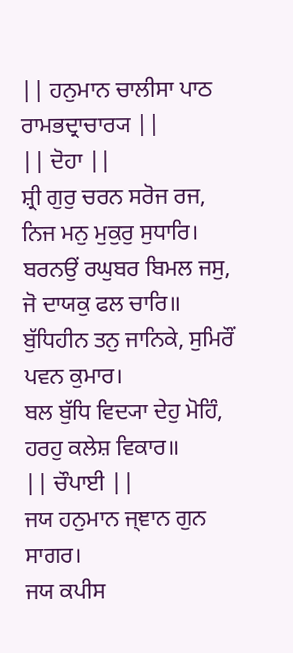|| ਹਨੁਮਾਨ ਚਾਲੀਸਾ ਪਾਠ ਰਾਮਭਦ੍ਰਾਚਾਰ੍ਯ ||
|| ਦੋਹਾ ||
ਸ਼੍ਰੀ ਗੁਰੁ ਚਰਨ ਸਰੋਜ ਰਜ, ਨਿਜ ਮਨੁ ਮੁਕੁਰੁ ਸੁਧਾਰਿ।
ਬਰਨਉਂ ਰਘੁਬਰ ਬਿਮਲ ਜਸੁ, ਜੋ ਦਾਯਕੁ ਫਲ ਚਾਰਿ॥
ਬੁੱਧਿਹੀਨ ਤਨੁ ਜਾਨਿਕੇ, ਸੁਮਿਰੌਂ ਪਵਨ ਕੁਮਾਰ।
ਬਲ ਬੁੱਧਿ ਵਿਦ੍ਯਾ ਦੇਹੁ ਮੋਹਿੰ, ਹਰਹੁ ਕਲੇਸ਼ ਵਿਕਾਰ॥
|| ਚੌਪਾਈ ||
ਜਯ ਹਨੁਮਾਨ ਜ੍ਞਾਨ ਗੁਨ ਸਾਗਰ।
ਜਯ ਕਪੀਸ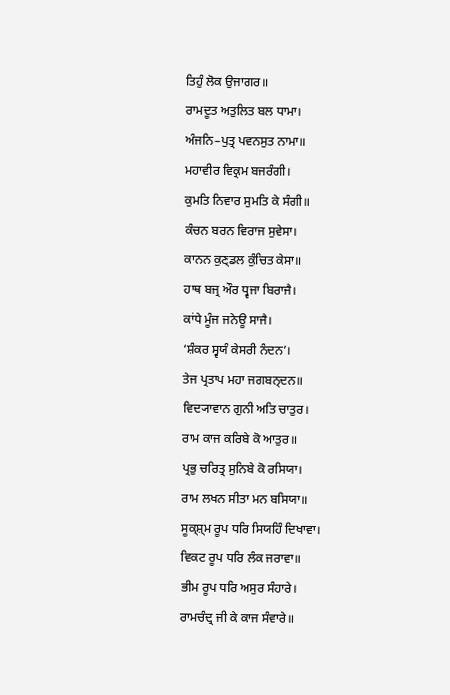ਤਿਹੁੰ ਲੋਕ ਉਜਾਗਰ॥
ਰਾਮਦੂਤ ਅਤੁਲਿਤ ਬਲ ਧਾਮਾ।
ਅੰਜਨਿ–ਪੁਤ੍ਰ ਪਵਨਸੁਤ ਨਾਮਾ॥
ਮਹਾਵੀਰ ਵਿਕ੍ਰਮ ਬਜਰੰਗੀ।
ਕੁਮਤਿ ਨਿਵਾਰ ਸੁਮਤਿ ਕੇ ਸੰਗੀ॥
ਕੰਚਨ ਬਰਨ ਵਿਰਾਜ ਸੁਵੇਸਾ।
ਕਾਨਨ ਕੁਣ੍ਡਲ ਕੁੰਚਿਤ ਕੇਸਾ॥
ਹਾਥ ਬਜ੍ਰ ਔਰ ਧ੍ਵਜਾ ਬਿਰਾਜੈ।
ਕਾਂਧੇ ਮੂੰਜ ਜਨੇਊ ਸਾਜੈ।
‘ਸ਼ੰਕਰ ਸ੍ਵਯੰ ਕੇਸਰੀ ਨੰਦਨ’।
ਤੇਜ ਪ੍ਰਤਾਪ ਮਹਾ ਜਗਬਨ੍ਦਨ॥
ਵਿਦ੍ਯਾਵਾਨ ਗੁਨੀ ਅਤਿ ਚਾਤੁਰ।
ਰਾਮ ਕਾਜ ਕਰਿਬੇ ਕੋ ਆਤੁਰ॥
ਪ੍ਰਭੁ ਚਰਿਤ੍ਰ ਸੁਨਿਬੇ ਕੋ ਰਸਿਯਾ।
ਰਾਮ ਲਖਨ ਸੀਤਾ ਮਨ ਬਸਿਯਾ॥
ਸੂਕ੍ਸ਼੍ਮ ਰੂਪ ਧਰਿ ਸਿਯਹਿੰ ਦਿਖਾਵਾ।
ਵਿਕਟ ਰੂਪ ਧਰਿ ਲੰਕ ਜਰਾਵਾ॥
ਭੀਮ ਰੂਪ ਧਰਿ ਅਸੁਰ ਸੰਹਾਰੇ।
ਰਾਮਚੰਦ੍ਰ ਜੀ ਕੇ ਕਾਜ ਸੰਵਾਰੇ॥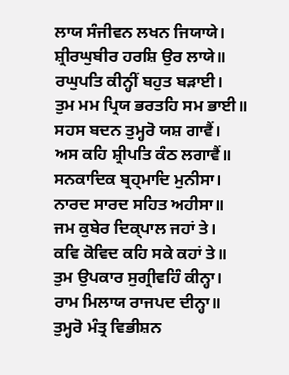ਲਾਯ ਸੰਜੀਵਨ ਲਖਨ ਜਿਯਾਯੇ।
ਸ਼੍ਰੀਰਘੁਬੀਰ ਹਰਸ਼ਿ ਉਰ ਲਾਯੇ॥
ਰਘੁਪਤਿ ਕੀਨ੍ਹੀਂ ਬਹੁਤ ਬੜਾਈ।
ਤੁਮ ਮਮ ਪ੍ਰਿਯ ਭਰਤਹਿ ਸਮ ਭਾਈ॥
ਸਹਸ ਬਦਨ ਤੁਮ੍ਹਰੋ ਯਸ਼ ਗਾਵੈਂ।
ਅਸ ਕਹਿ ਸ਼੍ਰੀਪਤਿ ਕੰਠ ਲਗਾਵੈਂ॥
ਸਨਕਾਦਿਕ ਬ੍ਰਹ੍ਮਾਦਿ ਮੁਨੀਸਾ।
ਨਾਰਦ ਸਾਰਦ ਸਹਿਤ ਅਹੀਸਾ॥
ਜਮ ਕੁਬੇਰ ਦਿਕ੍ਪਾਲ ਜਹਾਂ ਤੇ।
ਕਵਿ ਕੋਵਿਦ ਕਹਿ ਸਕੇ ਕਹਾਂ ਤੇ॥
ਤੁਮ ਉਪਕਾਰ ਸੁਗ੍ਰੀਵਹਿੰ ਕੀਨ੍ਹਾ।
ਰਾਮ ਮਿਲਾਯ ਰਾਜਪਦ ਦੀਨ੍ਹਾ॥
ਤੁਮ੍ਹਰੋ ਮੰਤ੍ਰ ਵਿਭੀਸ਼ਨ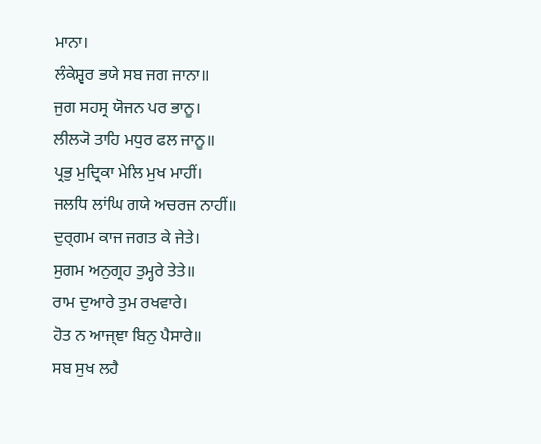ਮਾਨਾ।
ਲੰਕੇਸ਼੍ਵਰ ਭਯੇ ਸਬ ਜਗ ਜਾਨਾ॥
ਜੁਗ ਸਹਸ੍ਰ ਯੋਜਨ ਪਰ ਭਾਨੂ।
ਲੀਲ੍ਯੋ ਤਾਹਿ ਮਧੁਰ ਫਲ ਜਾਨੂ॥
ਪ੍ਰਭੁ ਮੁਦ੍ਰਿਕਾ ਮੇਲਿ ਮੁਖ ਮਾਹੀਂ।
ਜਲਧਿ ਲਾਂਘਿ ਗਯੇ ਅਚਰਜ ਨਾਹੀਂ॥
ਦੁਰ੍ਗਮ ਕਾਜ ਜਗਤ ਕੇ ਜੇਤੇ।
ਸੁਗਮ ਅਨੁਗ੍ਰਹ ਤੁਮ੍ਹਰੇ ਤੇਤੇ॥
ਰਾਮ ਦੁਆਰੇ ਤੁਮ ਰਖਵਾਰੇ।
ਹੋਤ ਨ ਆਜ੍ਞਾ ਬਿਨੁ ਪੈਸਾਰੇ॥
ਸਬ ਸੁਖ ਲਹੈ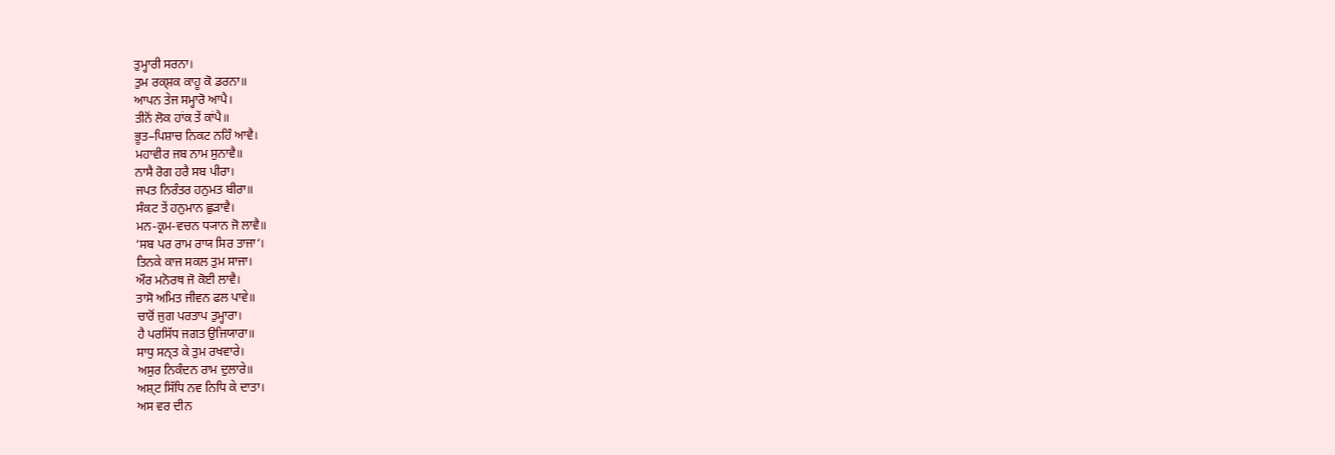ਤੁਮ੍ਹਾਰੀ ਸਰਨਾ।
ਤੁਮ ਰਕ੍ਸ਼ਕ ਕਾਹੂ ਕੋ ਡਰਨਾ॥
ਆਪਨ ਤੇਜ ਸਮ੍ਹਾਰੋ ਆਪੈ।
ਤੀਨੋਂ ਲੋਕ ਹਾਂਕ ਤੇਂ ਕਾਂਪੈ॥
ਭੂਤ–ਪਿਸ਼ਾਚ ਨਿਕਟ ਨਹਿੰ ਆਵੈ।
ਮਹਾਵੀਰ ਜਬ ਨਾਮ ਸੁਨਾਵੈ॥
ਨਾਸੈ ਰੋਗ ਹਰੈ ਸਬ ਪੀਰਾ।
ਜਪਤ ਨਿਰੰਤਰ ਹਨੁਮਤ ਬੀਰਾ॥
ਸੰਕਟ ਤੇਂ ਹਨੁਮਾਨ ਛੁੜਾਵੈ।
ਮਨ-ਕ੍ਰਮ-ਵਚਨ ਧ੍ਯਾਨ ਜੋ ਲਾਵੈ॥
‘ਸਬ ਪਰ ਰਾਮ ਰਾਯ ਸਿਰ ਤਾਜਾ‘।
ਤਿਨਕੇ ਕਾਜ ਸਕਲ ਤੁਮ ਸਾਜਾ।
ਔਰ ਮਨੋਰਥ ਜੋ ਕੋਈ ਲਾਵੈ।
ਤਾਸੋ ਅਮਿਤ ਜੀਵਨ ਫਲ ਪਾਵੇ॥
ਚਾਰੋਂ ਜੁਗ ਪਰਤਾਪ ਤੁਮ੍ਹਾਰਾ।
ਹੈ ਪਰਸਿੱਧ ਜਗਤ ਉਜਿਯਾਰਾ॥
ਸਾਧੁ ਸਨ੍ਤ ਕੇ ਤੁਮ ਰਖਵਾਰੇ।
ਅਸੁਰ ਨਿਕੰਦਨ ਰਾਮ ਦੁਲਾਰੇ॥
ਅਸ਼੍ਟ ਸਿੱਧਿ ਨਵ ਨਿਧਿ ਕੇ ਦਾਤਾ।
ਅਸ ਵਰ ਦੀਨ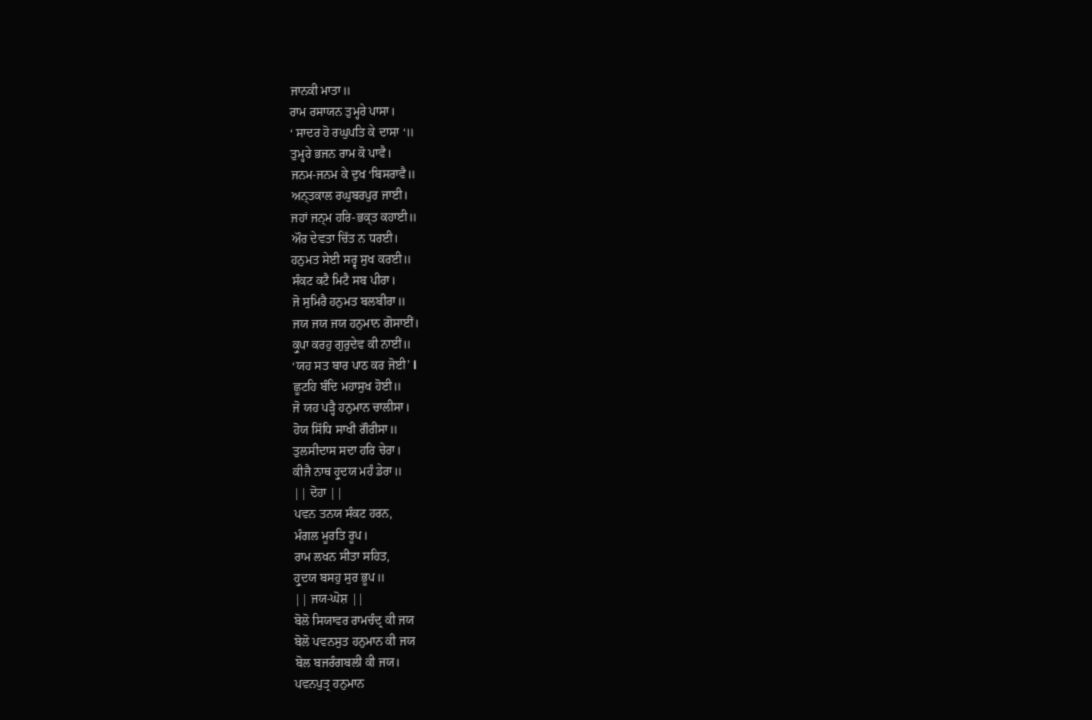ਜਾਨਕੀ ਮਾਤਾ॥
ਰਾਮ ਰਸਾਯਨ ਤੁਮ੍ਹਰੇ ਪਾਸਾ।
‘ ਸਾਦਰ ਹੋ ਰਘੁਪਤਿ ਕੇ ਦਾਸਾ ‘॥
ਤੁਮ੍ਹਰੇ ਭਜਨ ਰਾਮ ਕੋ ਪਾਵੈ।
ਜਨਮ-ਜਨਮ ਕੇ ਦੁਖ ‘ਬਿਸਰਾਵੈ॥
ਅਨ੍ਤਕਾਲ ਰਘੁਬਰਪੁਰ ਜਾਈ।
ਜਹਾਂ ਜਨ੍ਮ ਹਰਿ-ਭਕ੍ਤ ਕਹਾਈ॥
ਔਰ ਦੇਵਤਾ ਚਿੱਤ ਨ ਧਰਈ।
ਹਨੁਮਤ ਸੇਈ ਸਰ੍ਵ ਸੁਖ ਕਰਈ॥
ਸੰਕਟ ਕਟੈ ਮਿਟੈ ਸਬ ਪੀਰਾ।
ਜੋ ਸੁਮਿਰੈ ਹਨੁਮਤ ਬਲਬੀਰਾ॥
ਜਯ ਜਯ ਜਯ ਹਨੁਮਾਨ ਗੋਸਾਈਂ।
ਕ੍ਰੁਪਾ ਕਰਹੁ ਗੁਰੁਦੇਵ ਕੀ ਨਾਈਂ॥
‘ਯਹ ਸਤ ਬਾਰ ਪਾਠ ਕਰ ਜੋਈ’ l
ਛੂਟਹਿ ਬੰਦਿ ਮਹਾਸੁਖ ਹੋਈ॥
ਜੋ ਯਹ ਪੜ੍ਹੈ ਹਨੁਮਾਨ ਚਾਲੀਸਾ।
ਹੋਯ ਸਿੱਧਿ ਸਾਖੀ ਗੌਰੀਸਾ॥
ਤੁਲਸੀਦਾਸ ਸਦਾ ਹਰਿ ਚੇਰਾ।
ਕੀਜੈ ਨਾਥ ਹ੍ਰੁਦਯ ਮਹੰ ਡੇਰਾ॥
|| ਦੋਹਾ ||
ਪਵਨ ਤਨਯ ਸੰਕਟ ਹਰਨ,
ਮੰਗਲ ਮੂਰਤਿ ਰੂਪ।
ਰਾਮ ਲਖਨ ਸੀਤਾ ਸਹਿਤ,
ਹ੍ਰੁਦਯ ਬਸਹੁ ਸੁਰ ਭੂਪ॥
|| ਜਯ-ਘੋਸ਼ ||
ਬੋਲੋ ਸਿਯਾਵਰ ਰਾਮਚੰਦ੍ਰ ਕੀ ਜਯ
ਬੋਲੋ ਪਵਨਸੁਤ ਹਨੁਮਾਨ ਕੀ ਜਯ
ਬੋਲ ਬਜਰੰਗਬਲੀ ਕੀ ਜਯ।
ਪਵਨਪੁਤ੍ਰ ਹਨੁਮਾਨ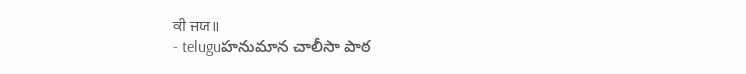ਕੀ ਜਯ॥
- teluguహనుమాన చాలీసా పాఠ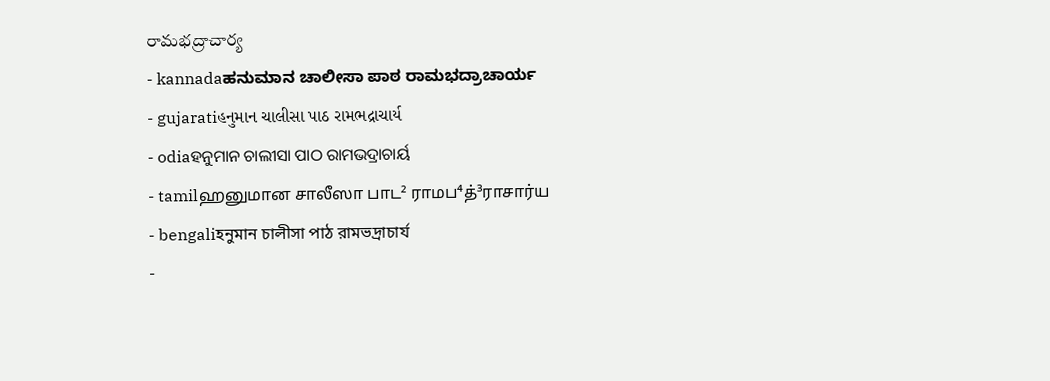రామభద్రాచార్య
- kannadaಹನುಮಾನ ಚಾಲೀಸಾ ಪಾಠ ರಾಮಭದ್ರಾಚಾರ್ಯ
- gujaratiહનુમાન ચાલીસા પાઠ રામભદ્રાચાર્ય
- odiaହନୁମାନ ଚାଲୀସା ପାଠ ରାମଭଦ୍ରାଚାର୍ୟ
- tamilஹனுமான சாலீஸா பாட² ராமப⁴த்³ராசார்ய
- bengaliহনুমান চালীসা পাঠ রামভদ্রাচার্য
-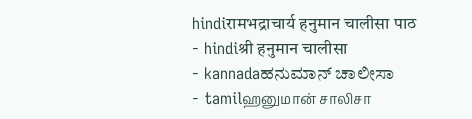hindiरामभद्राचार्य हनुमान चालीसा पाठ
- hindiश्री हनुमान चालीसा
- kannadaಹನುಮಾನ್ ಚಾಲೀಸಾ
- tamilஹனுமான் சாலிசா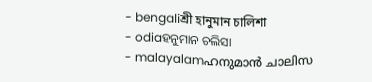- bengaliশ্রী হানুমান চালিশা
- odiaହନୁମାନ ଚଲିସା
- malayalamഹനുമാൻ ചാലിസ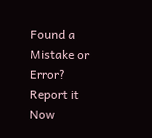Found a Mistake or Error? Report it Now